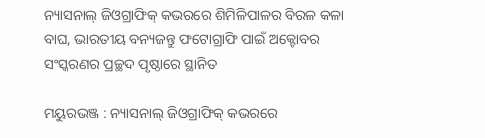ନ୍ୟାସନାଲ୍ ଜିଓଗ୍ରାଫିକ୍ କଭରରେ ଶିମିଳିପାଳର ବିରଳ କଳା ବାଘ, ଭାରତୀୟ ବନ୍ୟଜନ୍ତୁ ଫଟୋଗ୍ରାଫି ପାଇଁ ଅକ୍ଟୋବର ସଂସ୍କରଣର ପ୍ରଚ୍ଛଦ ପୃଷ୍ଠାରେ ସ୍ଥାନିତ

ମୟୁରଭଞ୍ଜ : ନ୍ୟାସନାଲ୍ ଜିଓଗ୍ରାଫିକ୍ କଭରରେ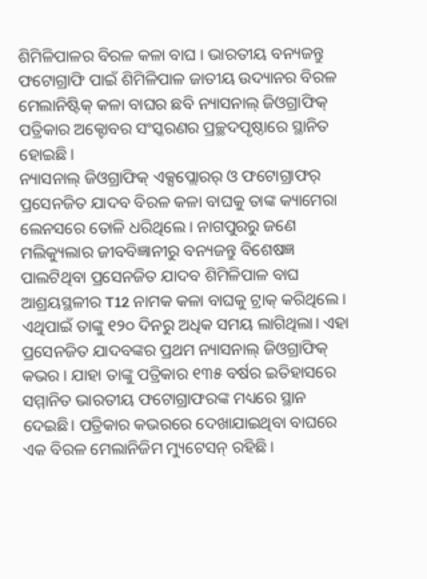ଶିମିଳିପାଳର ବିରଳ କଳା ବାଘ । ଭାରତୀୟ ବନ୍ୟଜନ୍ତୁ ଫଟୋଗ୍ରାଫି ପାଇଁ ଶିମିଳିପାଳ ଜାତୀୟ ଉଦ୍ୟାନର ବିରଳ ମେଲାନିଷ୍ଟିକ୍ କଳା ବାଘର ଛବି ନ୍ୟାସନାଲ୍ ଜିଓଗ୍ରାଫିକ୍ ପତ୍ରିକାର ଅକ୍ଟୋବର ସଂସ୍କରଣର ପ୍ରଚ୍ଛଦପୃଷ୍ଠାରେ ସ୍ଥାନିତ ହୋଇଛି ।
ନ୍ୟାସନାଲ୍ ଜିଓଗ୍ରାଫିକ୍ ଏକ୍ସପ୍ଲୋରର୍ ଓ ଫଟୋଗ୍ରାଫର୍ ପ୍ରସେନଜିତ ଯାଦବ ବିରଳ କଳା ବାଘକୁ ତାଙ୍କ କ୍ୟାମେରା ଲେନସରେ ତୋଳି ଧରିଥିଲେ । ନାଗପୁରରୁ ଜଣେ ମଲିକ୍ୟୁଲାର ଜୀବବିଜ୍ଞାନୀରୁ ବନ୍ୟଜନ୍ତୁ ବିଶେଷଜ୍ଞ ପାଲଟିଥିବା ପ୍ରସେନଜିତ ଯାଦବ ଶିମିଳିପାଳ ବାଘ ଆଶ୍ରୟସ୍ଥଳୀର T12 ନାମକ କଳା ବାଘକୁ ଟ୍ରାକ୍ କରିଥିଲେ ।
ଏଥିପାଇଁ ତାଙ୍କୁ ୧୨୦ ଦିନରୁ ଅଧିକ ସମୟ ଲାଗିଥିଲା। ଏହା ପ୍ରସେନଜିତ ଯାଦବଙ୍କର ପ୍ରଥମ ନ୍ୟାସନାଲ୍ ଜିଓଗ୍ରାଫିକ୍ କଭର । ଯାହା ତାଙ୍କୁ ପତ୍ରିକାର ୧୩୫ ବର୍ଷର ଇତିହାସରେ ସମ୍ମାନିତ ଭାରତୀୟ ଫଟୋଗ୍ରାଫରଙ୍କ ମଧ୍ୟରେ ସ୍ଥାନ ଦେଇଛି। ପତ୍ରିକାର କଭରରେ ଦେଖାଯାଇଥିବା ବାଘରେ ଏକ ବିରଳ ମେଲାନିଜିମ ମ୍ୟୁଟେସନ୍ ରହିଛି ।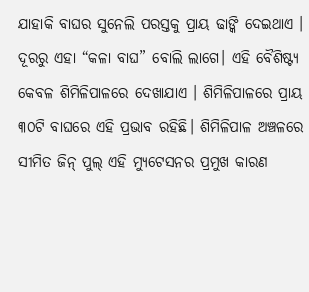ଯାହାକି ବାଘର ସୁନେଲି ପରସ୍ତକୁ ପ୍ରାୟ ଢାଙ୍କି ଦେଇଥାଏ । ଦୂରରୁ ଏହା “କଳା ବାଘ” ବୋଲି ଲାଗେ। ଏହି ବୈଶିଷ୍ଟ୍ୟ କେବଳ ଶିମିଳିପାଳରେ ଦେଖାଯାଏ । ଶିମିଳିପାଳରେ ପ୍ରାୟ ୩୦ଟି ବାଘରେ ଏହି ପ୍ରଭାବ ରହିଛି। ଶିମିଳିପାଳ ଅଞ୍ଚଳରେ ସୀମିତ ଜିନ୍ ପୁଲ୍ ଏହି ମ୍ୟୁଟେସନର ପ୍ରମୁଖ କାରଣ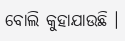ବୋଲି କୁହାଯାଉଛି ।